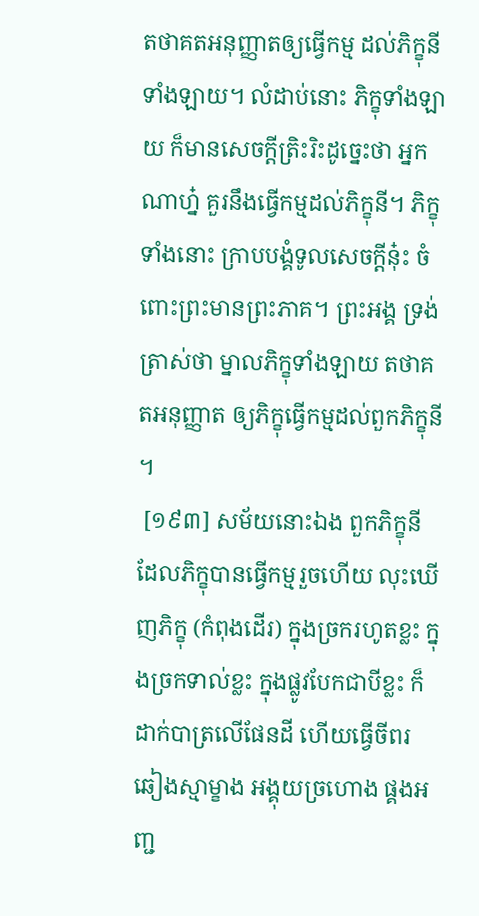តថាគតអនុញ្ញាតឲ្យធ្វើកម្ម ដល់ភិក្ខុនីទាំងឡាយ។ លំដាប់នោះ ភិក្ខុទាំងឡាយ ក៏មានសេចក្តីត្រិះរិះដូច្នេះថា អ្នកណាហ្ន៎ គួរនឹងធ្វើកម្មដល់ភិក្ខុនី។ ភិក្ខុទាំងនោះ ក្រាបបង្គំទូលសេចក្តីនុ៎ះ ចំពោះព្រះមានព្រះភាគ។ ព្រះអង្គ ទ្រង់ត្រាស់ថា ម្នាលភិក្ខុទាំងឡាយ តថាគតអនុញ្ញាត ឲ្យភិក្ខុធ្វើកម្មដល់ពួកភិក្ខុនី។
 [១៩៣] សម័យនោះឯង ពួកភិក្ខុនី ដែលភិក្ខុបានធ្វើកម្មរួចហើយ លុះឃើញភិក្ខុ (កំពុងដើរ) ក្នុងច្រករហូតខ្លះ ក្នុងច្រកទាល់ខ្លះ ក្នុងផ្លូវបែកជាបីខ្លះ ក៏ដាក់បាត្រលើផែនដី ហើយធ្វើចីពរ ឆៀងស្មាម្ខាង អង្គុយច្រហោង ផ្គងអញ្ជ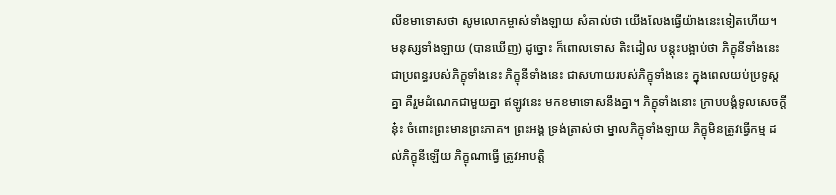លីខមាទោសថា សូមលោកម្ចាស់ទាំងឡាយ សំគាល់ថា យើងលែងធ្វើយ៉ាងនេះទៀតហើយ។ មនុស្សទាំងឡាយ (បានឃើញ) ដូច្នោះ ក៏ពោលទោស តិះដៀល បន្តុះបង្អាប់ថា ភិក្ខុនីទាំងនេះ ជាប្រពន្ធរបស់ភិក្ខុទាំងនេះ ភិក្ខុនីទាំងនេះ ជាសហាយរបស់ភិក្ខុទាំងនេះ ក្នុងពេលយប់ប្រទូស្តគ្នា គឺរួមដំណេកជាមួយគ្នា ឥឡូវនេះ មកខមាទោសនឹងគ្នា។ ភិក្ខុទាំងនោះ ក្រាបបង្គំទូលសេចក្តីនុ៎ះ ចំពោះព្រះមានព្រះភាគ។ ព្រះអង្គ ទ្រង់ត្រាស់ថា ម្នាលភិក្ខុទាំងឡាយ ភិក្ខុមិនត្រូវធ្វើកម្ម ដល់ភិក្ខុនីឡើយ ភិក្ខុណាធ្វើ ត្រូវអាបត្តិ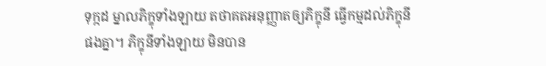ទុក្កដ ម្នាលភិក្ខុទាំងឡាយ តថាគតអនុញ្ញាតឲ្យភិក្ខុនី ធ្វើកម្មដល់ភិក្ខុនីផងគ្នា។ ភិក្ខុនីទាំងឡាយ មិនបាន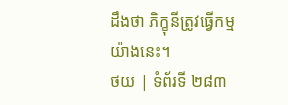ដឹងថា ភិក្ខុនីត្រូវធ្វើកម្មយ៉ាងនេះ។
ថយ | ទំព័រទី ២៨៣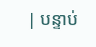| បន្ទាប់